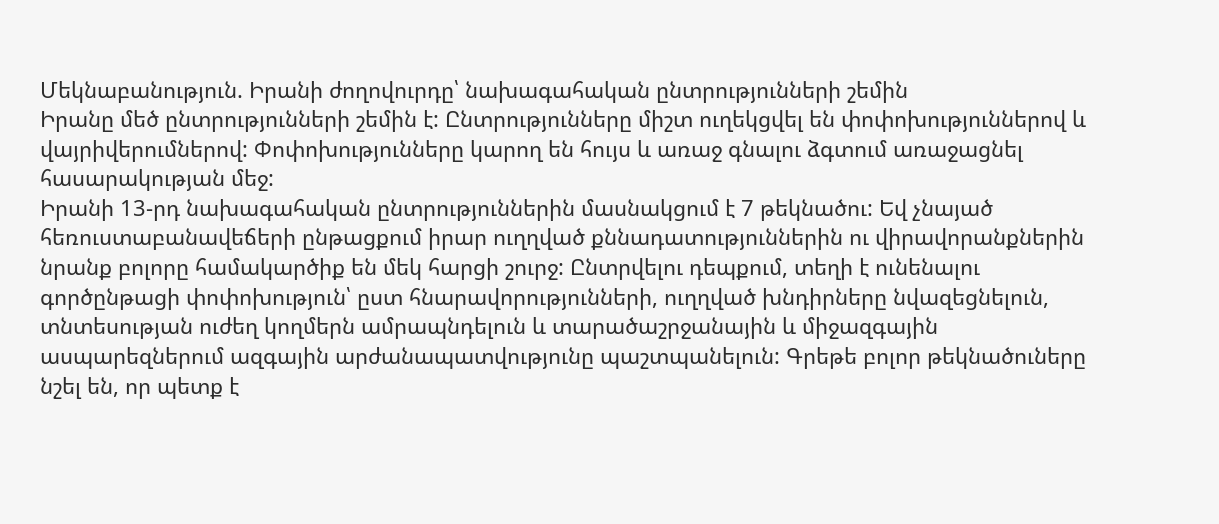Մեկնաբանություն. Իրանի ժողովուրդը՝ նախագահական ընտրությունների շեմին
Իրանը մեծ ընտրությունների շեմին է: Ընտրությունները միշտ ուղեկցվել են փոփոխություններով և վայրիվերումներով: Փոփոխությունները կարող են հույս և առաջ գնալու ձգտում առաջացնել հասարակության մեջ:
Իրանի 13-րդ նախագահական ընտրություններին մասնակցում է 7 թեկնածու: Եվ չնայած հեռուստաբանավեճերի ընթացքում իրար ուղղված քննադատություններին ու վիրավորանքներին նրանք բոլորը համակարծիք են մեկ հարցի շուրջ: Ընտրվելու դեպքում, տեղի է ունենալու գործընթացի փոփոխություն՝ ըստ հնարավորությունների, ուղղված խնդիրները նվազեցնելուն, տնտեսության ուժեղ կողմերն ամրապնդելուն և տարածաշրջանային և միջազգային ասպարեզներում ազգային արժանապատվությունը պաշտպանելուն: Գրեթե բոլոր թեկնածուները նշել են, որ պետք է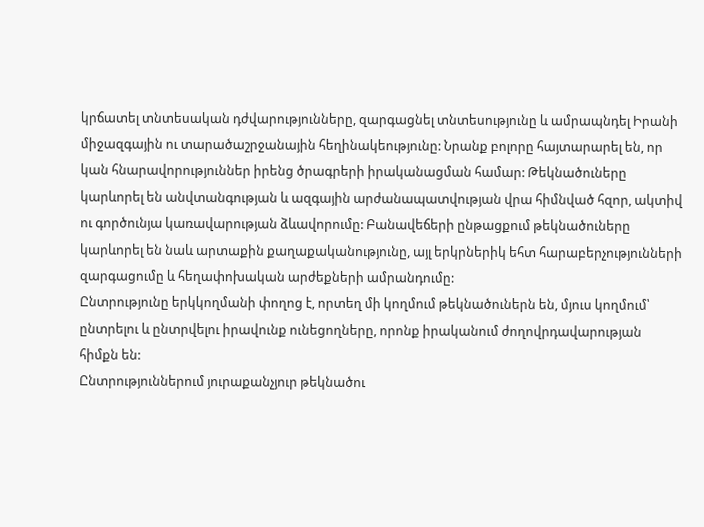կրճատել տնտեսական դժվարությունները, զարգացնել տնտեսությունը և ամրապնդել Իրանի միջազգային ու տարածաշրջանային հեղինակեությունը: Նրանք բոլորը հայտարարել են, որ կան հնարավորություններ իրենց ծրագրերի իրականացման համար: Թեկնածուները կարևորել են անվտանգության և ազգային արժանապատվության վրա հիմնված հզոր, ակտիվ ու գործունյա կառավարության ձևավորումը: Բանավեճերի ընթացքում թեկնածուները կարևորել են նաև արտաքին քաղաքականությունը, այլ երկրներիկ եհտ հարաբերչությունների զարգացումը և հեղափոխական արժեքների ամրանդումը:
Ընտրությունը երկկողմանի փողոց է, որտեղ մի կողմում թեկնածուներն են, մյուս կողմում՝ ընտրելու և ընտրվելու իրավունք ունեցողները, որոնք իրականում ժողովրդավարության հիմքն են:
Ընտրություններում յուրաքանչյուր թեկնածու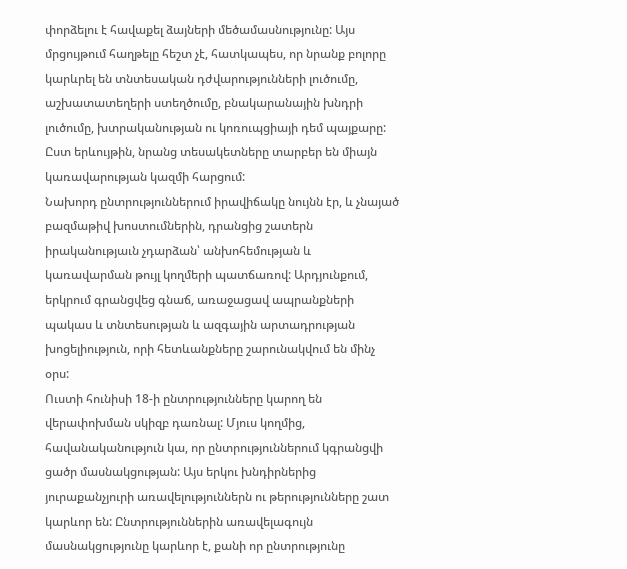փորձելու է հավաքել ձայների մեծամասնությունը: Այս մրցույթում հաղթելը հեշտ չէ, հատկապես, որ նրանք բոլորը կարևրել են տնտեսական դժվարությունների լուծումը, աշխատատեղերի ստեղծումը, բնակարանային խնդրի լուծումը, խտրականության ու կոռուպցիայի դեմ պայքարը: Ըստ երևույթին, նրանց տեսակետները տարբեր են միայն կառավարության կազմի հարցում:
Նախորդ ընտրություններում իրավիճակը նույնն էր, և չնայած բազմաթիվ խոստումներին, դրանցից շատերն իրականությաւն չդարձան՝ անխոհեմության և կառավարման թույլ կողմերի պատճառով: Արդյունքում, երկրում գրանցվեց գնաճ, առաջացավ ապրանքների պակաս և տնտեսության և ազգային արտադրության խոցելիություն, որի հետևանքները շարունակվում են մինչ օրս:
Ուստի հունիսի 18-ի ընտրությունները կարող են վերափոխման սկիզբ դառնալ: Մյուս կողմից, հավանականություն կա, որ ընտրություններում կգրանցվի ցածր մասնակցության: Այս երկու խնդիրներից յուրաքանչյուրի առավելություններն ու թերությունները շատ կարևոր են: Ընտրություններին առավելագույն մասնակցությունը կարևոր է, քանի որ ընտրությունը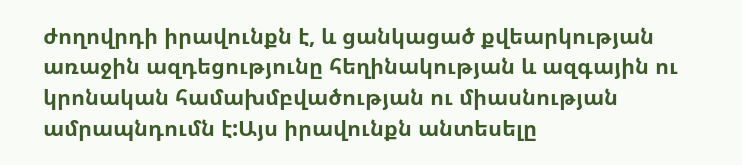ժողովրդի իրավունքն է, և ցանկացած քվեարկության առաջին ազդեցությունը հեղինակության և ազգային ու կրոնական համախմբվածության ու միասնության ամրապնդումն է:Այս իրավունքն անտեսելը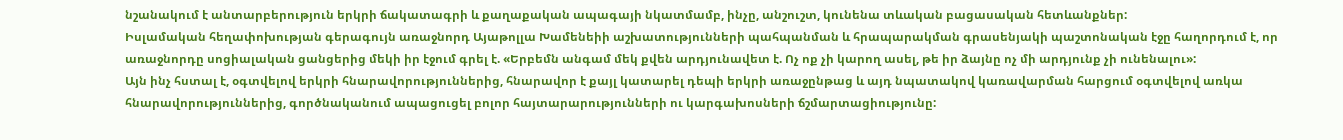նշանակում է անտարբերություն երկրի ճակատագրի և քաղաքական ապագայի նկատմամբ, ինչը, անշուշտ, կունենա տևական բացասական հետևանքներ:
Իսլամական հեղափոխության գերագույն առաջնորդ Այաթոլլա Խամենեիի աշխատությունների պահպանման և հրապարակման գրասենյակի պաշտոնական էջը հաղորդում է, որ առաջնորդը սոցիալական ցանցերից մեկի իր էջում գրել է. «Երբեմն անգամ մեկ քվեն արդյունավետ է. Ոչ ոք չի կարող ասել, թե իր ձայնը ոչ մի արդյունք չի ունենալու»:
Այն ինչ հստալ է, օգտվելով երկրի հնարավորություններից, հնարավոր է քայլ կատարել դեպի երկրի առաջընթաց և այդ նպատակով կառավարման հարցում օգտվելով առկա հնարավորություններից, գործնականում ապացուցել բոլոր հայտարարությունների ու կարգախոսների ճշմարտացիությունը: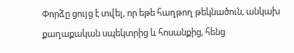Փորձը ցույց է տվել, որ եթե հաղթող թեկնածուն, անկախ քաղաքական սպեկտրից և հոսանքից, հենց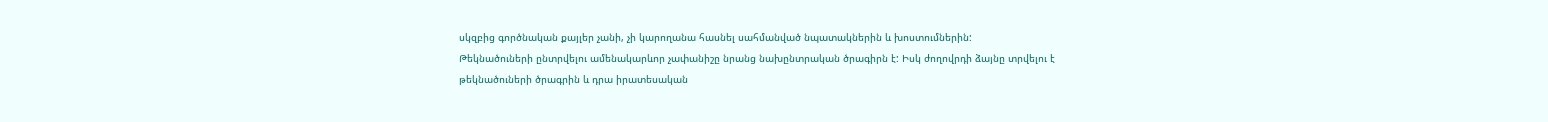սկզբից գործնական քայլեր չանի, չի կարողանա հասնել սահմանված նպատակներին և խոստումներին:
Թեկնածուների ընտրվելու ամենակարևոր չափանիշը նրանց նախընտրական ծրագիրն է: Իսկ ժողովրդի ձայնը տրվելու է թեկնածուների ծրագրին և դրա իրատեսական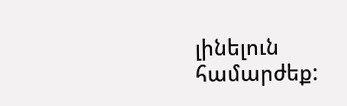լինելուն համարժեք: